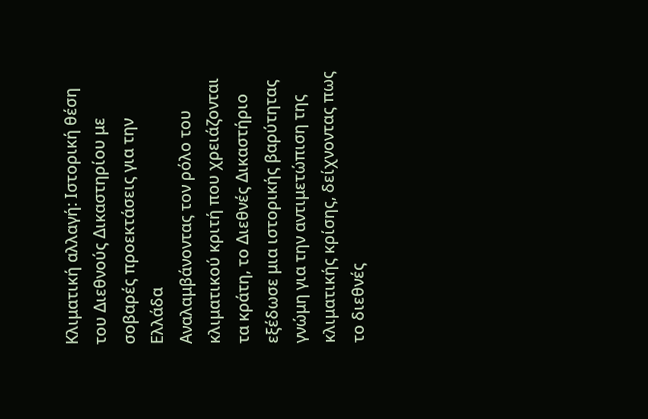Κλιματική αλλαγή: Ιστορική θέση του Διεθνούς Δικαστηρίου με σοβαρές προεκτάσεις για την Ελλάδα
Αναλαμβάνοντας τον ρόλο του κλιματικού κριτή που χρειάζονται τα κράτη, το Διεθνές Δικαστήριο εξέδωσε μια ιστορικής βαρύτητας γνώμη για την αντιμετώπιση της κλιματικής κρίσης, δείχνοντας πως το διεθνές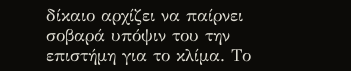δίκαιο αρχίζει να παίρνει σοβαρά υπόψιν του την επιστήμη για το κλίμα. Το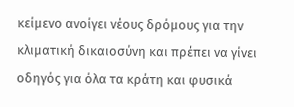κείμενο ανοίγει νέους δρόμους για την κλιματική δικαιοσύνη και πρέπει να γίνει οδηγός για όλα τα κράτη και φυσικά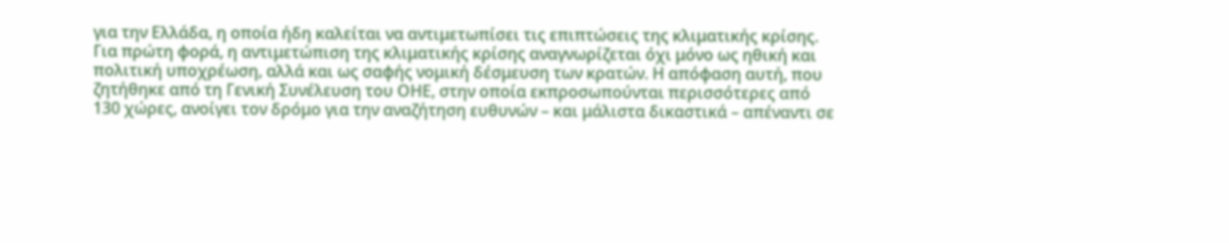για την Ελλάδα, η οποία ήδη καλείται να αντιμετωπίσει τις επιπτώσεις της κλιματικής κρίσης.
Για πρώτη φορά, η αντιμετώπιση της κλιματικής κρίσης αναγνωρίζεται όχι μόνο ως ηθική και πολιτική υποχρέωση, αλλά και ως σαφής νομική δέσμευση των κρατών. Η απόφαση αυτή, που ζητήθηκε από τη Γενική Συνέλευση του ΟΗΕ, στην οποία εκπροσωπούνται περισσότερες από 130 χώρες, ανοίγει τον δρόμο για την αναζήτηση ευθυνών – και μάλιστα δικαστικά – απέναντι σε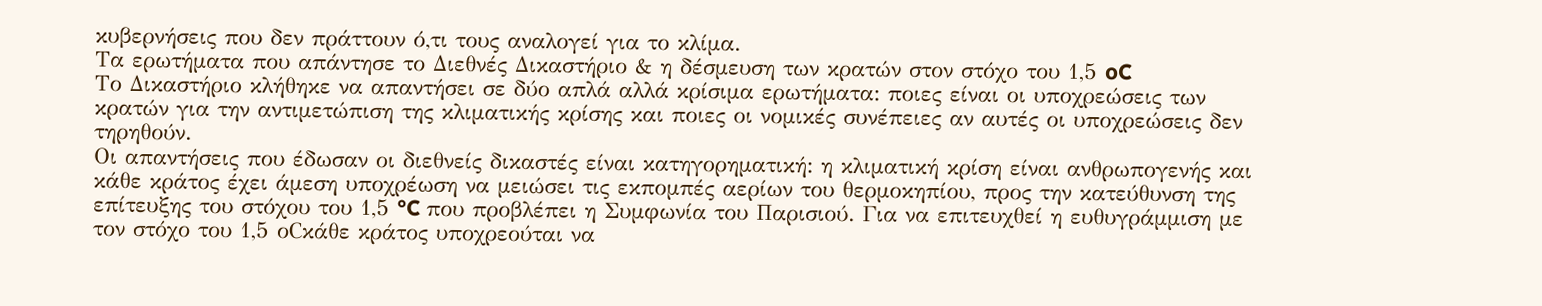κυβερνήσεις που δεν πράττουν ό,τι τους αναλογεί για το κλίμα.
Τα ερωτήματα που απάντησε το Διεθνές Δικαστήριο & η δέσμευση των κρατών στον στόχο του 1,5 oC
Το Δικαστήριο κλήθηκε να απαντήσει σε δύο απλά αλλά κρίσιμα ερωτήματα: ποιες είναι οι υποχρεώσεις των κρατών για την αντιμετώπιση της κλιματικής κρίσης και ποιες οι νομικές συνέπειες αν αυτές οι υποχρεώσεις δεν τηρηθούν.
Οι απαντήσεις που έδωσαν οι διεθνείς δικαστές είναι κατηγορηματική: η κλιματική κρίση είναι ανθρωπογενής και κάθε κράτος έχει άμεση υποχρέωση να μειώσει τις εκπομπές αερίων του θερμοκηπίου, προς την κατεύθυνση της επίτευξης του στόχου του 1,5 °C που προβλέπει η Συμφωνία του Παρισιού. Για να επιτευχθεί η ευθυγράμμιση με τον στόχο του 1,5 οCκάθε κράτος υποχρεούται να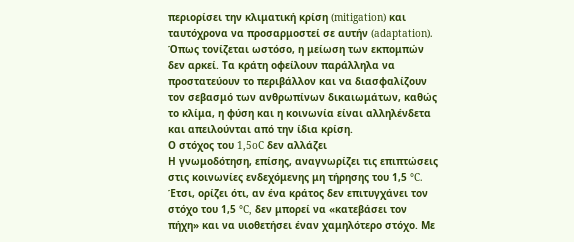περιορίσει την κλιματική κρίση (mitigation) και ταυτόχρονα να προσαρμοστεί σε αυτήν (adaptation). Όπως τονίζεται ωστόσο, η μείωση των εκπομπών δεν αρκεί. Τα κράτη οφείλουν παράλληλα να προστατεύουν το περιβάλλον και να διασφαλίζουν τον σεβασμό των ανθρωπίνων δικαιωμάτων, καθώς το κλίμα, η φύση και η κοινωνία είναι αλληλένδετα και απειλούνται από την ίδια κρίση.
Ο στόχος του 1,5oC δεν αλλάζει
Η γνωμοδότηση, επίσης, αναγνωρίζει τις επιπτώσεις στις κοινωνίες ενδεχόμενης μη τήρησης του 1,5 °C. Έτσι, ορίζει ότι, αν ένα κράτος δεν επιτυγχάνει τον στόχο του 1,5 °C, δεν μπορεί να «κατεβάσει τον πήχη» και να υιοθετήσει έναν χαμηλότερο στόχο. Με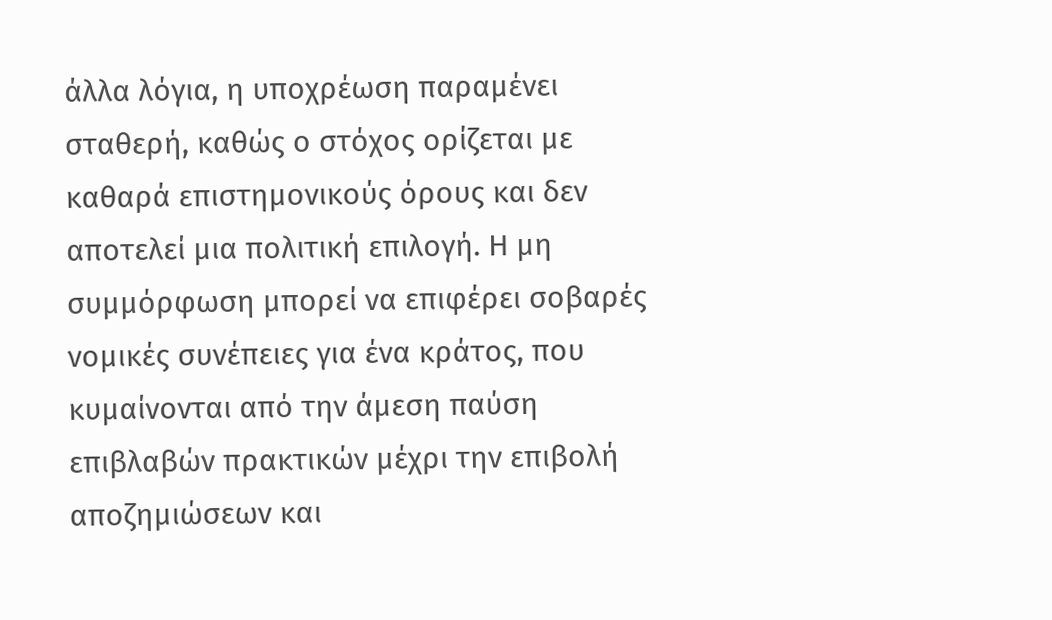άλλα λόγια, η υποχρέωση παραμένει σταθερή, καθώς ο στόχος ορίζεται με καθαρά επιστημονικούς όρους και δεν αποτελεί μια πολιτική επιλογή. Η μη συμμόρφωση μπορεί να επιφέρει σοβαρές νομικές συνέπειες για ένα κράτος, που κυμαίνονται από την άμεση παύση επιβλαβών πρακτικών μέχρι την επιβολή αποζημιώσεων και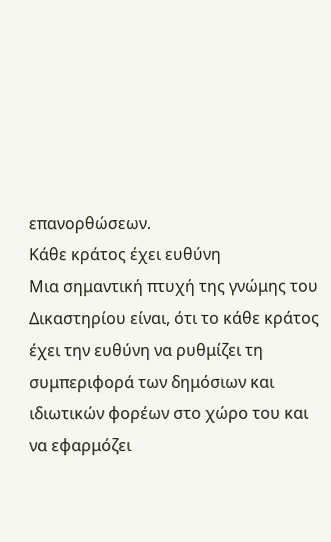επανορθώσεων.
Κάθε κράτος έχει ευθύνη
Μια σημαντική πτυχή της γνώμης του Δικαστηρίου είναι, ότι το κάθε κράτος έχει την ευθύνη να ρυθμίζει τη συμπεριφορά των δημόσιων και ιδιωτικών φορέων στο χώρο του και να εφαρμόζει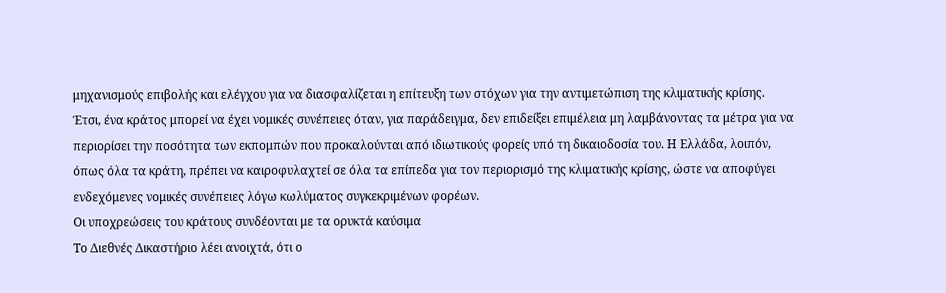μηχανισμούς επιβολής και ελέγχου για να διασφαλίζεται η επίτευξη των στόχων για την αντιμετώπιση της κλιματικής κρίσης. Έτσι, ένα κράτος μπορεί να έχει νομικές συνέπειες όταν, για παράδειγμα, δεν επιδείξει επιμέλεια μη λαμβάνοντας τα μέτρα για να περιορίσει την ποσότητα των εκπομπών που προκαλούνται από ιδιωτικούς φορείς υπό τη δικαιοδοσία του. Η Ελλάδα, λοιπόν, όπως όλα τα κράτη, πρέπει να καιροφυλαχτεί σε όλα τα επίπεδα για τον περιορισμό της κλιματικής κρίσης, ώστε να αποφύγει ενδεχόμενες νομικές συνέπειες λόγω κωλύματος συγκεκριμένων φορέων.
Οι υποχρεώσεις του κράτους συνδέονται με τα ορυκτά καύσιμα
Το Διεθνές Δικαστήριο λέει ανοιχτά, ότι ο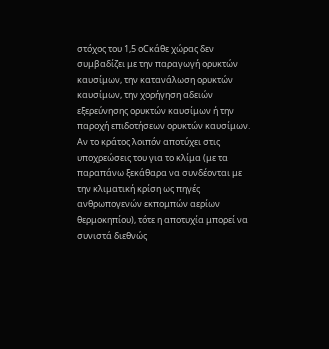στόχος του 1,5 οCκάθε χώρας δεν συμβαδίζει με την παραγωγή ορυκτών καυσίμων, την κατανάλωση ορυκτών καυσίμων, την χορήγηση αδειών εξερεύνησης ορυκτών καυσίμων ή την παροχή επιδοτήσεων ορυκτών καυσίμων. Αν το κράτος λοιπόν αποτύχει στις υποχρεώσεις του για το κλίμα (με τα παραπάνω ξεκάθαρα να συνδέονται με την κλιματική κρίση ως πηγές ανθρωπογενών εκπομπών αερίων θερμοκηπίου), τότε η αποτυχία μπορεί να συνιστά διεθνώς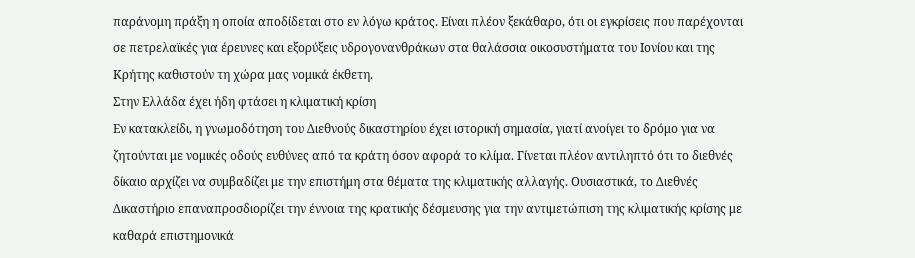παράνομη πράξη η οποία αποδίδεται στο εν λόγω κράτος. Είναι πλέον ξεκάθαρο, ότι οι εγκρίσεις που παρέχονται σε πετρελαϊκές για έρευνες και εξορύξεις υδρογονανθράκων στα θαλάσσια οικοσυστήματα του Ιονίου και της Κρήτης καθιστούν τη χώρα μας νομικά έκθετη.
Στην Ελλάδα έχει ήδη φτάσει η κλιματική κρίση
Εν κατακλείδι, η γνωμοδότηση του Διεθνούς δικαστηρίου έχει ιστορική σημασία, γιατί ανοίγει το δρόμο για να ζητούνται με νομικές οδούς ευθύνες από τα κράτη όσον αφορά το κλίμα. Γίνεται πλέον αντιληπτό ότι το διεθνές δίκαιο αρχίζει να συμβαδίζει με την επιστήμη στα θέματα της κλιματικής αλλαγής. Ουσιαστικά, το Διεθνές Δικαστήριο επαναπροσδιορίζει την έννοια της κρατικής δέσμευσης για την αντιμετώπιση της κλιματικής κρίσης με καθαρά επιστημονικά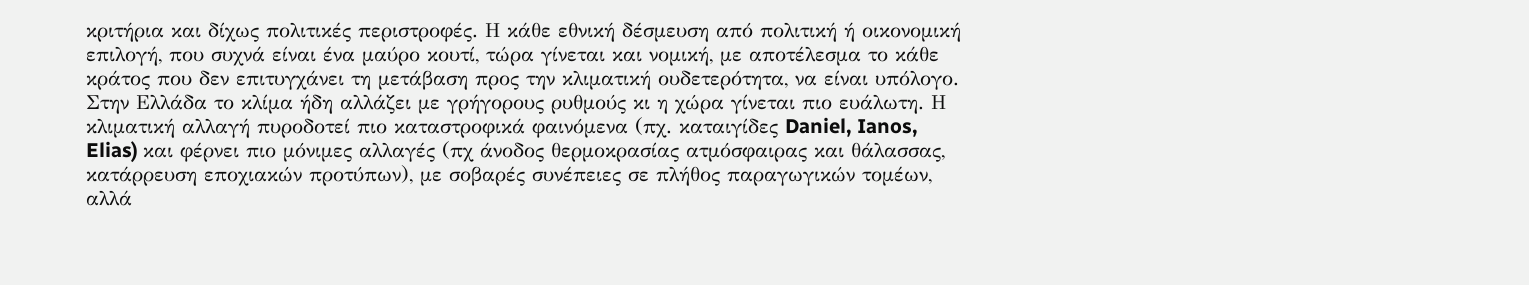κριτήρια και δίχως πολιτικές περιστροφές. Η κάθε εθνική δέσμευση από πολιτική ή οικονομική επιλογή, που συχνά είναι ένα μαύρο κουτί, τώρα γίνεται και νομική, με αποτέλεσμα το κάθε κράτος που δεν επιτυγχάνει τη μετάβαση προς την κλιματική ουδετερότητα, να είναι υπόλογο.
Στην Ελλάδα το κλίμα ήδη αλλάζει με γρήγορους ρυθμούς κι η χώρα γίνεται πιο ευάλωτη. Η κλιματική αλλαγή πυροδοτεί πιο καταστροφικά φαινόμενα (πχ. καταιγίδες Daniel, Ianos, Elias) και φέρνει πιο μόνιμες αλλαγές (πχ άνοδος θερμοκρασίας ατμόσφαιρας και θάλασσας, κατάρρευση εποχιακών προτύπων), με σοβαρές συνέπειες σε πλήθος παραγωγικών τομέων, αλλά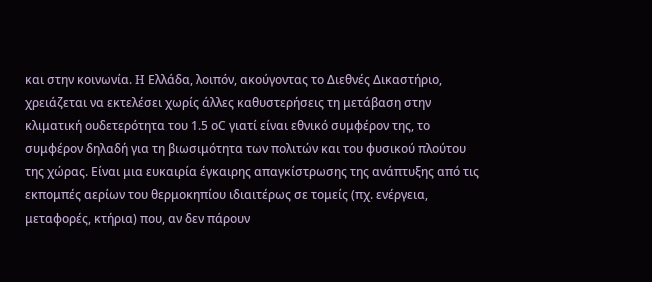και στην κοινωνία. H Ελλάδα, λοιπόν, ακούγοντας το Διεθνές Δικαστήριο, χρειάζεται να εκτελέσει χωρίς άλλες καθυστερήσεις τη μετάβαση στην κλιματική ουδετερότητα του 1.5 οC γιατί είναι εθνικό συμφέρον της, το συμφέρον δηλαδή για τη βιωσιμότητα των πολιτών και του φυσικού πλούτου της χώρας. Είναι μια ευκαιρία έγκαιρης απαγκίστρωσης της ανάπτυξης από τις εκπομπές αερίων του θερμοκηπίου ιδιαιτέρως σε τομείς (πχ. ενέργεια, μεταφορές, κτήρια) που, αν δεν πάρουν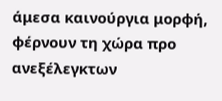άμεσα καινούργια μορφή, φέρνουν τη χώρα προ ανεξέλεγκτων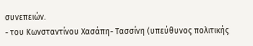συνεπειών.
- του Κωνσταντίνου Χασάπη- Τασσίνη (υπεύθυνος πολιτικής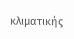κλιματικής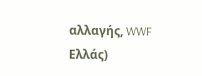αλλαγής, WWF Ελλάς)